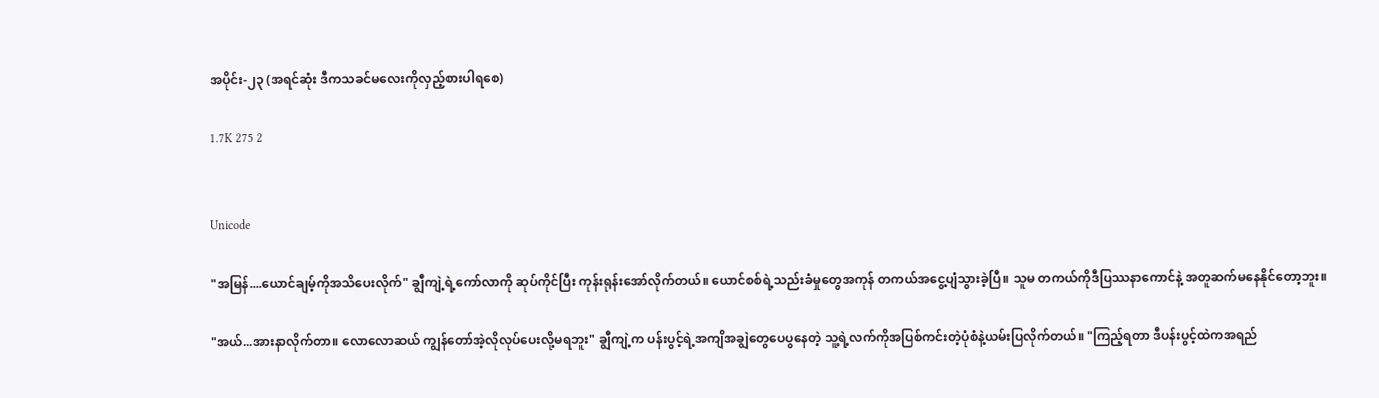အပိုင်း-၂၃ (အရင်ဆုံး ဒီကသခင်မလေးကိုလှည့်စားပါရစေ)

1.7K 275 2


Unicode

"အမြန်....ယောင်ချမ့်ကိုအသိပေးလိုက်" ချွီကျဲ့ရဲ့ကော်လာကို ဆုပ်ကိုင်ပြီး ကုန်းရုန်းအော်လိုက်တယ်။ ယောင်စစ်ရဲ့သည်းခံမှုတွေအကုန် တကယ်အငွေ့ပျံသွားခဲ့ပြီ။ သူမ တကယ်ကိုဒီပြဿနာကောင်နဲ့ အတူဆက်မနေနိုင်တော့ဘူး။

"အယ်...အားနာလိုက်တာ။ လောလောဆယ် ကျွန်တော်အဲ့လိုလုပ်ပေးလို့မရဘူး" ချွီကျဲ့က ပန်းပွင့်ရဲ့အကျိအချွဲတွေပေပွနေတဲ့ သူ့ရဲ့လက်ကိုအပြစ်ကင်းတဲ့ပုံစံနဲ့ယမ်းပြလိုက်တယ်။ "ကြည့်ရတာ ဒီပန်းပွင့်ထဲကအရည်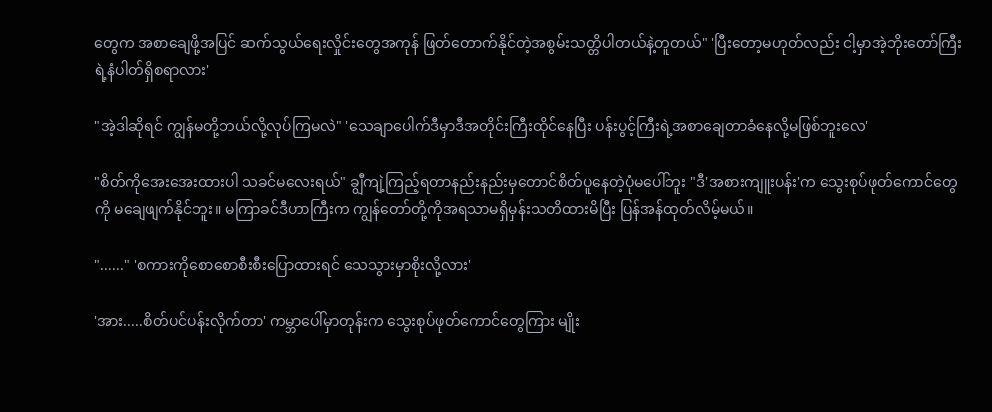တွေက အစာချေဖို့အပြင် ဆက်သွယ်ရေးလှိုင်းတွေအကုန် ဖြတ်တောက်နိုင်တဲ့အစွမ်းသတ္တိပါတယ်နဲ့တူတယ်" 'ပြီးတော့မဟုတ်လည်း ငါ့မှာအဲ့ဘိုးတော်ကြီးရဲ့နံပါတ်ရှိစရာလား'

"အဲ့ဒါဆိုရင် ကျွန်မတို့ဘယ်လို့လုပ်ကြမလဲ" 'သေချာပေါက်ဒီမှာဒီအတိုင်းကြီးထိုင်နေပြီး ပန်းပွင့်ကြီးရဲ့အစာချေတာခံနေလို့မဖြစ်ဘူးလေ'

"စိတ်ကိုအေးအေးထားပါ သခင်မလေးရယ်" ချွီကျဲ့ကြည့်ရတာနည်းနည်းမှတောင်စိတ်ပူနေတဲ့ပုံမပေါ်ဘူး "ဒီ'အစားကျူးပန်း'က သွေးစုပ်ဖုတ်ကောင်တွေကို မချေဖျက်နိုင်ဘူး။ မကြာခင်ဒီဟာကြီးက ကျွန်တော်တို့ကိုအရသာမရှိမှန်းသတိထားမိပြီး ပြန်အန်ထုတ်လိမ့်မယ်။

"......" 'စကားကိုစောစောစီးစီးပြောထားရင် သေသွားမှာစိုးလို့လား'

'အား.....စိတ်ပင်ပန်းလိုက်တာ' ကမ္ဘာပေါ်မှာတုန်းက သွေးစုပ်ဖုတ်ကောင်တွေကြား မျိုး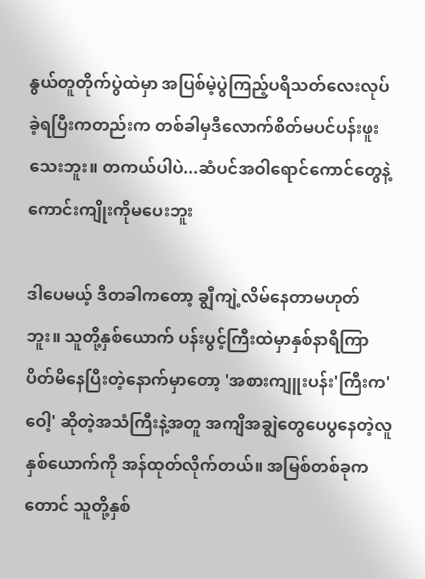နွယ်တူတိုက်ပွဲထဲမှာ အပြစ်မဲ့ပွဲကြည့်ပရိသတ်လေးလုပ်ခဲ့ရပြီးကတည်းက တစ်ခါမှဒီလောက်စိတ်မပင်ပန်းဖူးသေးဘူး။ တကယ်ပါပဲ...ဆံပင်အဝါရောင်ကောင်တွေနဲ့ ကောင်းကျိုးကိုမပေးဘူး

ဒါပေမယ့် ဒီတခါကတော့ ချွီကျဲ့လိမ်နေတာမဟုတ်ဘူး။ သူတို့နှစ်ယောက် ပန်းပွင့်ကြီးထဲမှာနှစ်နာရီကြာပိတ်မိနေပြီးတဲ့နောက်မှာတော့ 'အစားကျူးပန်း'ကြီးက'ဝေါ့' ဆိုတဲ့အသံကြီးနဲ့အတူ အကျိအချွဲတွေပေပွနေတဲ့လူနှစ်ယောက်ကို အန်ထုတ်လိုက်တယ်။ အမြစ်တစ်ခုကတောင် သူတို့နှစ်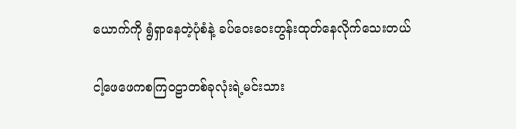ယောက်ကို ရွံရှာနေတဲ့ပုံစံနဲ့ ခပ်ဝေးဝေးတွန်းထုတ်နေလိုက်သေးတယ်

ငါ့ဖေဖေကစကြဝဠာတစ်ခုလုံးရဲ့မင်းသား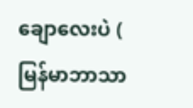ချောလေးပဲ ( မြန်မာဘာသာ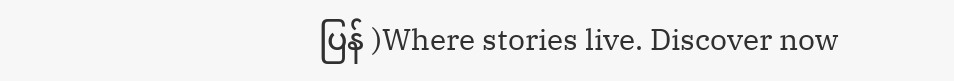ပြန် )Where stories live. Discover now